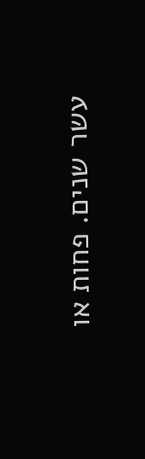עשר שנים. פחות או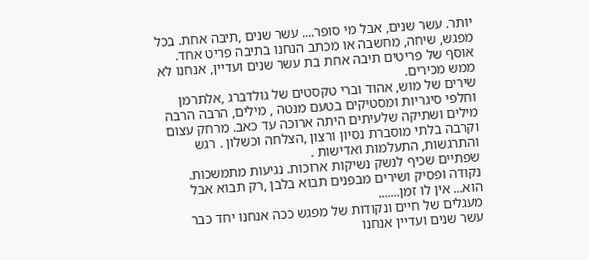יותר. עשר שנים, אבל מי סופר.... עשר שנים ,תיבה אחת. בכל מפגש, שיחה, מחשבה או מכתב הנחנו בתיבה פריט אחד. אוסף של פריטים תיבה אחת בת עשר שנים ועדיין, אנחנו לא ממש מכירים.
שירים של מוש, אהוד וברי טקסטים של גולדברג ,אלתרמן וחלפי סיגריות ומסטיקים בטעם מנטה , מילים, הרבה הרבה מילים ושתיקה שלעיתים היתה ארוכה עד כאב. מרחק עצום וקרבה בלתי מוסברת נסיון ורצון ,הצלחה וכשלון . רגש והתרגשות, התעלמות ואדישות .
שפתיים שכיף לנשק נשיקות ארוכות. נגיעות מתמשכות. נקודה ופסיק ושירים מבפנים תבוא בלבן ,רק תבוא אבל הוא... אין לו זמן.......
מעגלים של חיים ונקודות של מפגש ככה אנחנו יחד כבר עשר שנים ועדיין אנחנו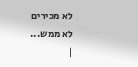לא מכירים
לא ממש...
|